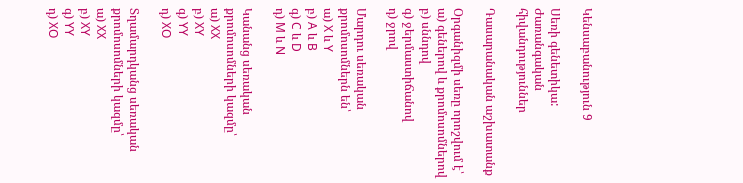Կենսաբանություն 9

Սեռի գենետիկա: Ժառանգական հիվանդություններ

Դասարանական աշխատանք

Օրգանիզմի սեռը որոշվում է՝
ա) գեներով և քրոմոսոմներով
բ) սննդով
գ) ջերմաստիճանով
դ) ջրով

Մարդու սեռական քրոմոսոմներն են՝
ա) X և Y
բ) A և B
գ) C և D
դ) M և N

Կանանց սեռական քրոմոսոմների կազմը՝
ա) XX
բ) XY
գ) YY
դ) XO

Տղամարդկանց սեռական քրոմոսոմների կազմը՝
ա) XX
բ) XY
գ) YY
դ) XO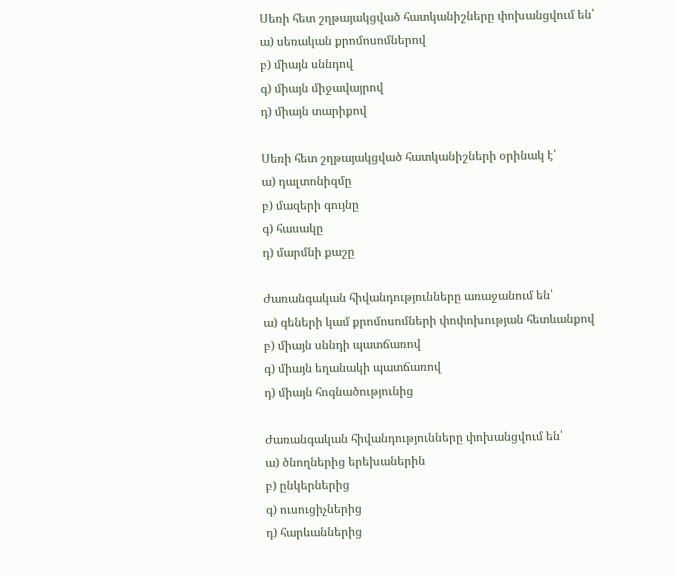Սեռի հետ շղթայակցված հատկանիշները փոխանցվում են՝
ա) սեռական քրոմոսոմներով
բ) միայն սննդով
գ) միայն միջավայրով
դ) միայն տարիքով

Սեռի հետ շղթայակցված հատկանիշների օրինակ է՝
ա) դալտոնիզմը
բ) մազերի գույնը
գ) հասակը
դ) մարմնի քաշը

Ժառանգական հիվանդությունները առաջանում են՝
ա) գեների կամ քրոմոսոմների փոփոխության հետևանքով
բ) միայն սննդի պատճառով
գ) միայն եղանակի պատճառով
դ) միայն հոգնածությունից

Ժառանգական հիվանդությունները փոխանցվում են՝
ա) ծնողներից երեխաներին
բ) ընկերներից
գ) ուսուցիչներից
դ) հարևաններից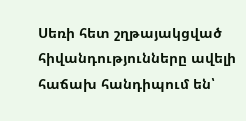Սեռի հետ շղթայակցված հիվանդությունները ավելի հաճախ հանդիպում են՝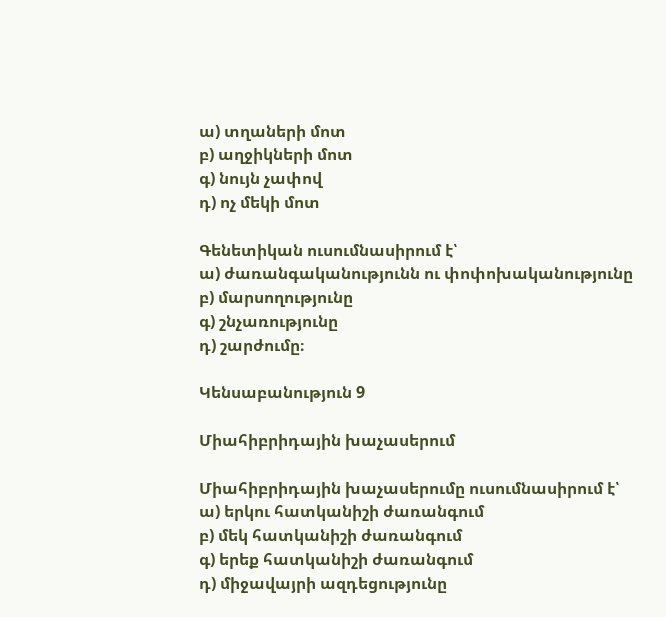ա) տղաների մոտ
բ) աղջիկների մոտ
գ) նույն չափով
դ) ոչ մեկի մոտ

Գենետիկան ուսումնասիրում է՝
ա) ժառանգականությունն ու փոփոխականությունը
բ) մարսողությունը
գ) շնչառությունը
դ) շարժումը։

Կենսաբանություն 9

Միահիբրիդային խաչասերում

Միահիբրիդային խաչասերումը ուսումնասիրում է՝
ա) երկու հատկանիշի ժառանգում
բ) մեկ հատկանիշի ժառանգում
գ) երեք հատկանիշի ժառանգում
դ) միջավայրի ազդեցությունը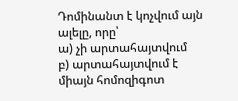Դոմինանտ է կոչվում այն ալելը, որը՝
ա) չի արտահայտվում
բ) արտահայտվում է միայն հոմոզիգոտ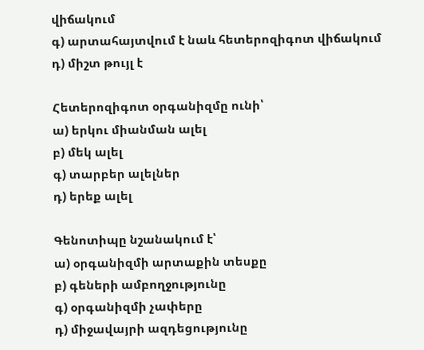վիճակում
գ) արտահայտվում է նաև հետերոզիգոտ վիճակում
դ) միշտ թույլ է

Հետերոզիգոտ օրգանիզմը ունի՝
ա) երկու միանման ալել
բ) մեկ ալել
գ) տարբեր ալելներ
դ) երեք ալել

Գենոտիպը նշանակում է՝
ա) օրգանիզմի արտաքին տեսքը
բ) գեների ամբողջությունը
գ) օրգանիզմի չափերը
դ) միջավայրի ազդեցությունը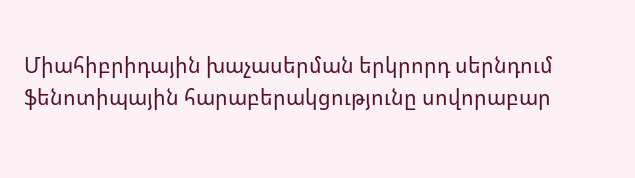Միահիբրիդային խաչասերման երկրորդ սերնդում ֆենոտիպային հարաբերակցությունը սովորաբար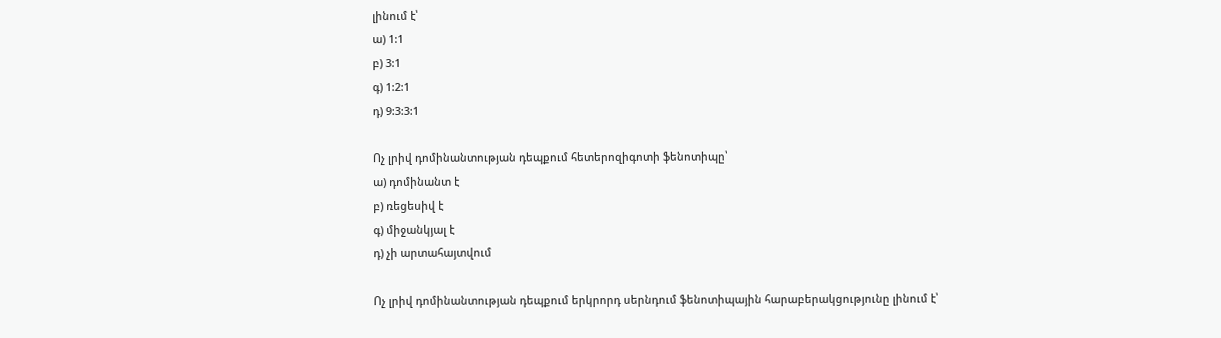լինում է՝
ա) 1:1
բ) 3:1
գ) 1:2:1
դ) 9:3:3:1

Ոչ լրիվ դոմինանտության դեպքում հետերոզիգոտի ֆենոտիպը՝
ա) դոմինանտ է
բ) ռեցեսիվ է
գ) միջանկյալ է
դ) չի արտահայտվում

Ոչ լրիվ դոմինանտության դեպքում երկրորդ սերնդում ֆենոտիպային հարաբերակցությունը լինում է՝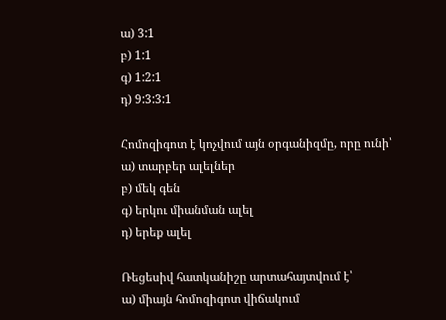ա) 3:1
բ) 1:1
գ) 1:2:1
դ) 9:3:3:1

Հոմոզիգոտ է կոչվում այն օրգանիզմը, որը ունի՝
ա) տարբեր ալելներ
բ) մեկ գեն
գ) երկու միանման ալել
դ) երեք ալել

Ռեցեսիվ հատկանիշը արտահայտվում է՝
ա) միայն հոմոզիգոտ վիճակում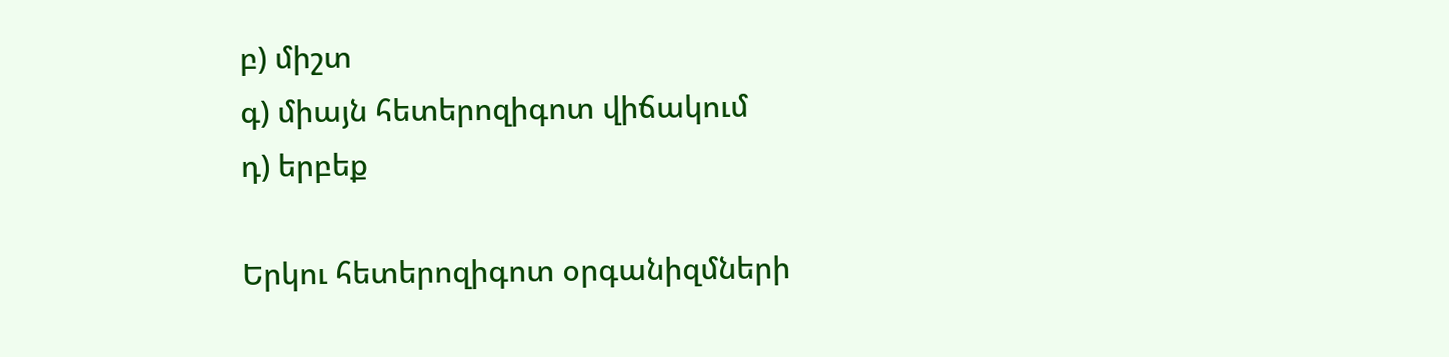բ) միշտ
գ) միայն հետերոզիգոտ վիճակում
դ) երբեք

Երկու հետերոզիգոտ օրգանիզմների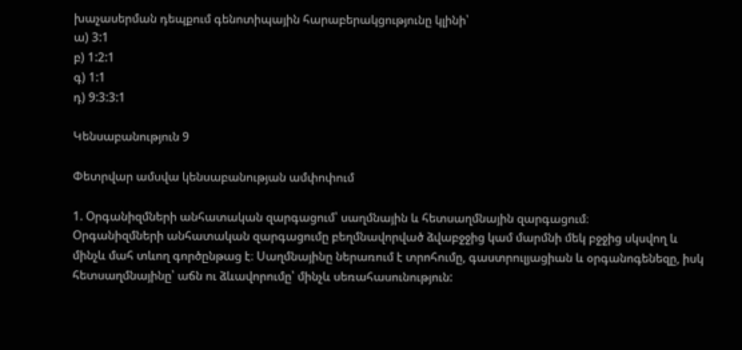խաչասերման դեպքում գենոտիպային հարաբերակցությունը կլինի՝
ա) 3:1
բ) 1:2:1
գ) 1:1
դ) 9:3:3:1

Կենսաբանություն 9

Փետրվար ամսվա կենսաբանության ամփոփում

1. Օրգանիզմների անհատական զարգացում՝ սաղմնային և հետսաղմնային զարգացում։
Օրգանիզմների անհատական զարգացումը բեղմնավորված ձվաբջջից կամ մարմնի մեկ բջջից սկսվող և մինչև մահ տևող գործընթաց է։ Սաղմնայինը ներառում է տրոհումը, գաստրուլյացիան և օրգանոգենեզը, իսկ հետսաղմնայինը՝ աճն ու ձևավորումը՝ մինչև սեռահասունություն: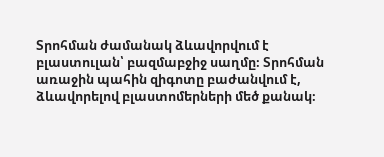Տրոհման ժամանակ ձևավորվում է բլաստուլան՝ բազմաբջիջ սաղմը։ Տրոհման առաջին պահին զիգոտը բաժանվում է, ձևավորելով բլաստոմերների մեծ քանակ։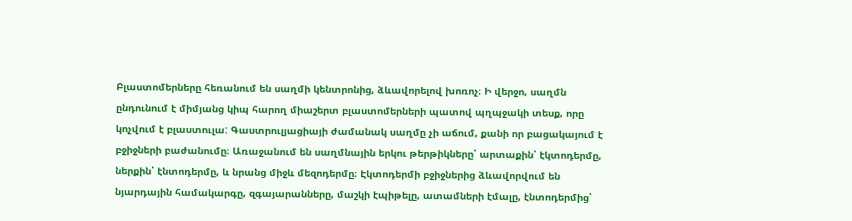Բլաստոմերները հեռանում են սաղմի կենտրոնից, ձևավորելով խոռոչ։ Ի վերջո, սաղմն ընդունում է միմյանց կիպ հարող միաշերտ բլաստոմերների պատով պղպջակի տեսք, որը կոչվում է բլաստուլա: Գաստրուլյացիայի ժամանակ սաղմը չի աճում, քանի որ բացակայում է բջիջների բաժանումը։ Առաջանում են սաղմնային երկու թերթիկները՝ արտաքին՝ էկտոդերմը, ներքին՝ էնտոդերմը, և նրանց միջև մեզոդերմը։ Էկտոդերմի բջիջներից ձևավորվում են նյարդային համակարգը, զգայարանները, մաշկի էպիթելը, ատամների էմալը, էնտոդերմից՝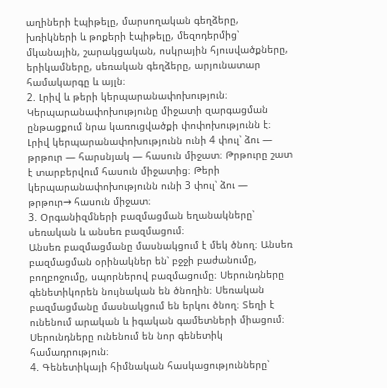աղիների էպիթելը, մարսողական գեղձերը, խռիկների և թոքերի էպիթելը, մեզոդերմից՝ մկանային, շարակցական, ոսկրային հյուսվածքները, երիկամները, սեռական գեղձերը, արյունատար համակարգը և այլն։
2. Լրիվ և թերի կերպարանափոխություն։
Կերպարանափոխությունը միջատի զարգացման ընթացքում նրա կառուցվածքի փոփոխությունն է։ Լրիվ կերպարանափոխությունն ունի 4 փուլ՝ ձու — թրթուր — հարսնյակ — հասուն միջատ։ Թրթուրը շատ է տարբերվում հասուն միջատից։ Թերի կերպարանափոխությունն ունի 3 փուլ՝ ձու — թրթուր→ հասուն միջատ։
3. Օրգանիզմների բազմացման եղանակները՝ սեռական և անսեռ բազմացում։
Անսեռ բազմացմանը մասնակցում է մեկ ծնող։ Անսեռ բազմացման օրինակներ են՝ բջջի բաժանումը, բողբոջումը, սպորներով բազմացումը։ Սերունդները գենետիկորեն նույնական են ծնողին։ Սեռական բազմացմանը մասնակցում են երկու ծնող։ Տեղի է ունենում արական և իգական գամետների միացում։ Սերունդները ունենում են նոր գենետիկ համադրություն։
4. Գենետիկայի հիմնական հասկացությունները՝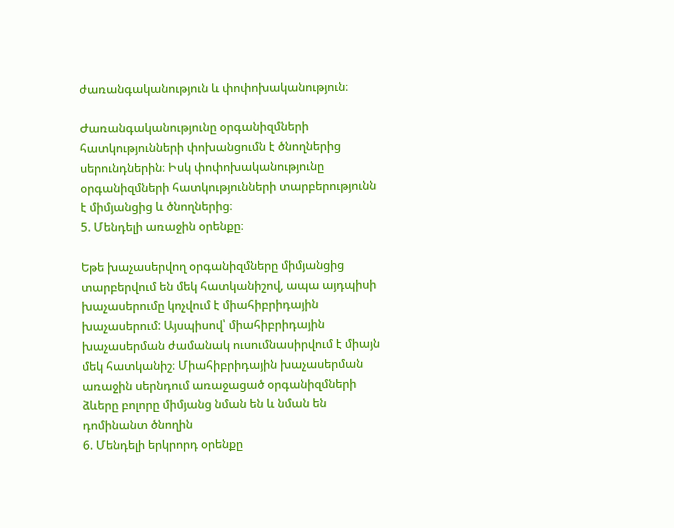ժառանգականություն և փոփոխականություն։

Ժառանգականությունը օրգանիզմների հատկությունների փոխանցումն է ծնողներից սերունդներին։ Իսկ փոփոխականությունը օրգանիզմների հատկությունների տարբերությունն է միմյանցից և ծնողներից։
5. Մենդելի առաջին օրենքը։

Եթե խաչասերվող օրգանիզմները միմյանցից տարբերվում են մեկ հատկանիշով, ապա այդպիսի խաչասերումը կոչվում է միահիբրիդային խաչասերում: Այսպիսով՝ միահիբրիդային խաչասերման ժամանակ ուսումնասիրվում է միայն մեկ հատկանիշ։ Միահիբրիդային խաչասերման առաջին սերնդում առաջացած օրգանիզմների ձևերը բոլորը միմյանց նման են և նման են դոմինանտ ծնողին
6. Մենդելի երկրորդ օրենքը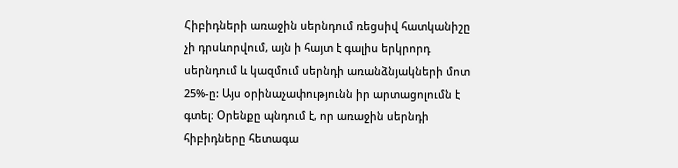Հիբիդների առաջին սերնդում ռեցսիվ հատկանիշը չի դրսևորվում, այն ի հայտ է գալիս երկրորդ սերնդում և կազմում սերնդի առանձնյակների մոտ 25%-ը: Այս օրինաչափությունն իր արտացոլումն է գտել։ Օրենքը պնդում է, որ առաջին սերնդի հիբիդները հետագա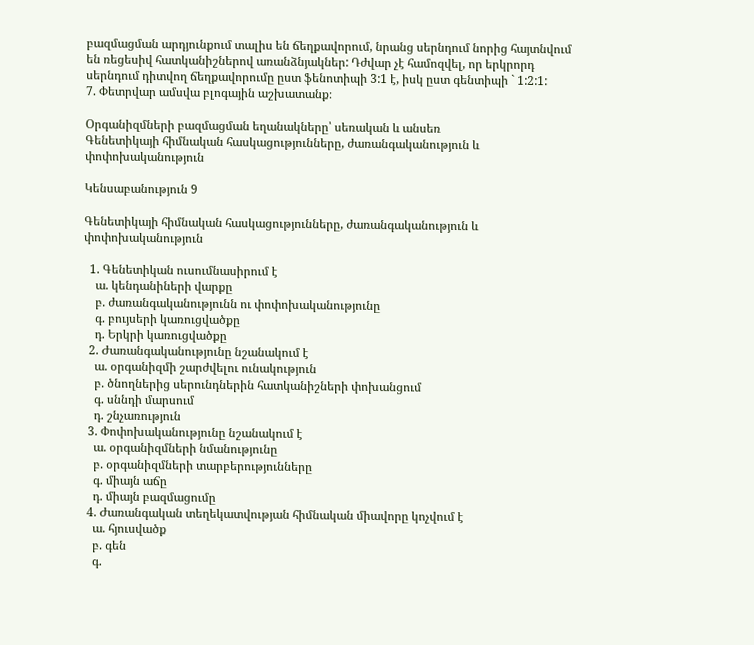բազմացման արդյունքում տալիս են ճեղքավորում, նրանց սերնդում նորից հայտնվում են ռեցեսիվ հատկանիշներով առանձնյակներ: Դժվար չէ համոզվել, որ երկրորդ սերնդում դիտվող ճեղքավորումը ըստ ֆենոտիպի 3:1 է, իսկ ըստ գենտիպի ` 1:2:1:
7. Փետրվար ամսվա բլոգային աշխատանք։

Օրգանիզմների բազմացման եղանակները՝ սեռական և անսեռ
Գենետիկայի հիմնական հասկացությունները, ժառանգականություն և փոփոխականություն

Կենսաբանություն 9

Գենետիկայի հիմնական հասկացությունները, ժառանգականություն և փոփոխականություն

  1. Գենետիկան ուսումնասիրում է
    ա. կենդանիների վարքը
    բ. ժառանգականությունն ու փոփոխականությունը
    գ. բույսերի կառուցվածքը
    դ. Երկրի կառուցվածքը
  2. Ժառանգականությունը նշանակում է
    ա. օրգանիզմի շարժվելու ունակություն
    բ. ծնողներից սերունդներին հատկանիշների փոխանցում
    գ. սննդի մարսում
    դ. շնչառություն
  3. Փոփոխականությունը նշանակում է
    ա. օրգանիզմների նմանությունը
    բ. օրգանիզմների տարբերությունները
    գ. միայն աճը
    դ. միայն բազմացումը
  4. Ժառանգական տեղեկատվության հիմնական միավորը կոչվում է
    ա. հյուսվածք
    բ. գեն
    գ.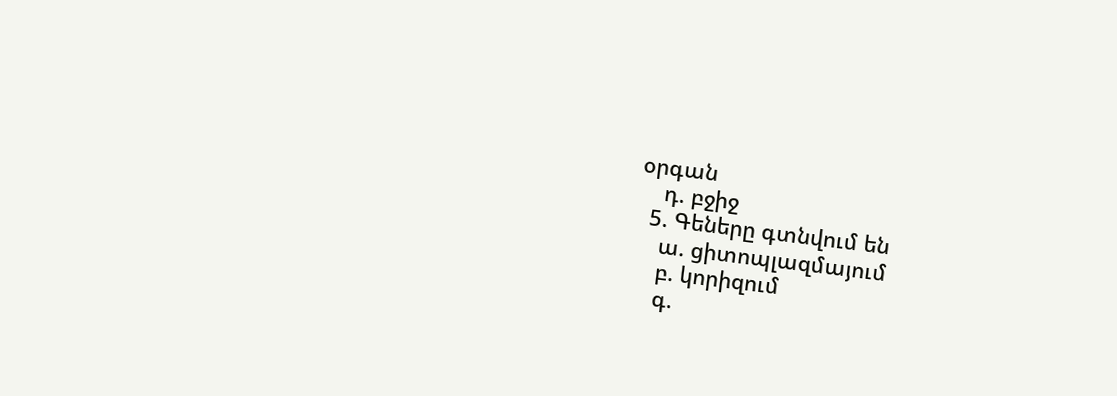օրգան
    դ. բջիջ
  5. Գեները գտնվում են
    ա. ցիտոպլազմայում
    բ. կորիզում
    գ.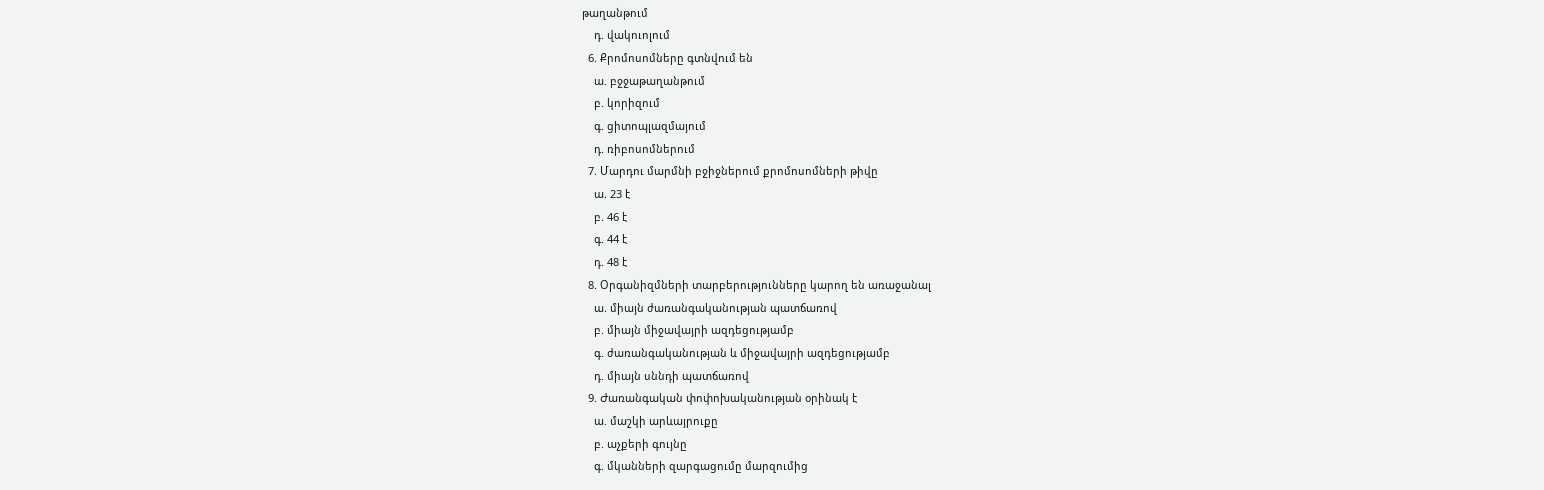թաղանթում
    դ. վակուոլում
  6. Քրոմոսոմները գտնվում են
    ա. բջջաթաղանթում
    բ. կորիզում
    գ. ցիտոպլազմայում
    դ. ռիբոսոմներում
  7. Մարդու մարմնի բջիջներում քրոմոսոմների թիվը
    ա. 23 է
    բ. 46 է
    գ. 44 է
    դ. 48 է
  8. Օրգանիզմների տարբերությունները կարող են առաջանալ
    ա. միայն ժառանգականության պատճառով
    բ. միայն միջավայրի ազդեցությամբ
    գ. ժառանգականության և միջավայրի ազդեցությամբ
    դ. միայն սննդի պատճառով
  9. Ժառանգական փոփոխականության օրինակ է
    ա. մաշկի արևայրուքը
    բ. աչքերի գույնը
    գ. մկանների զարգացումը մարզումից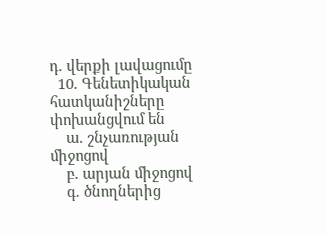դ. վերքի լավացումը
  10. Գենետիկական հատկանիշները փոխանցվում են
    ա. շնչառության միջոցով
    բ. արյան միջոցով
    գ. ծնողներից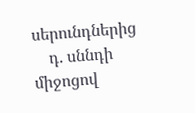սերունդներից
    դ. սննդի միջոցով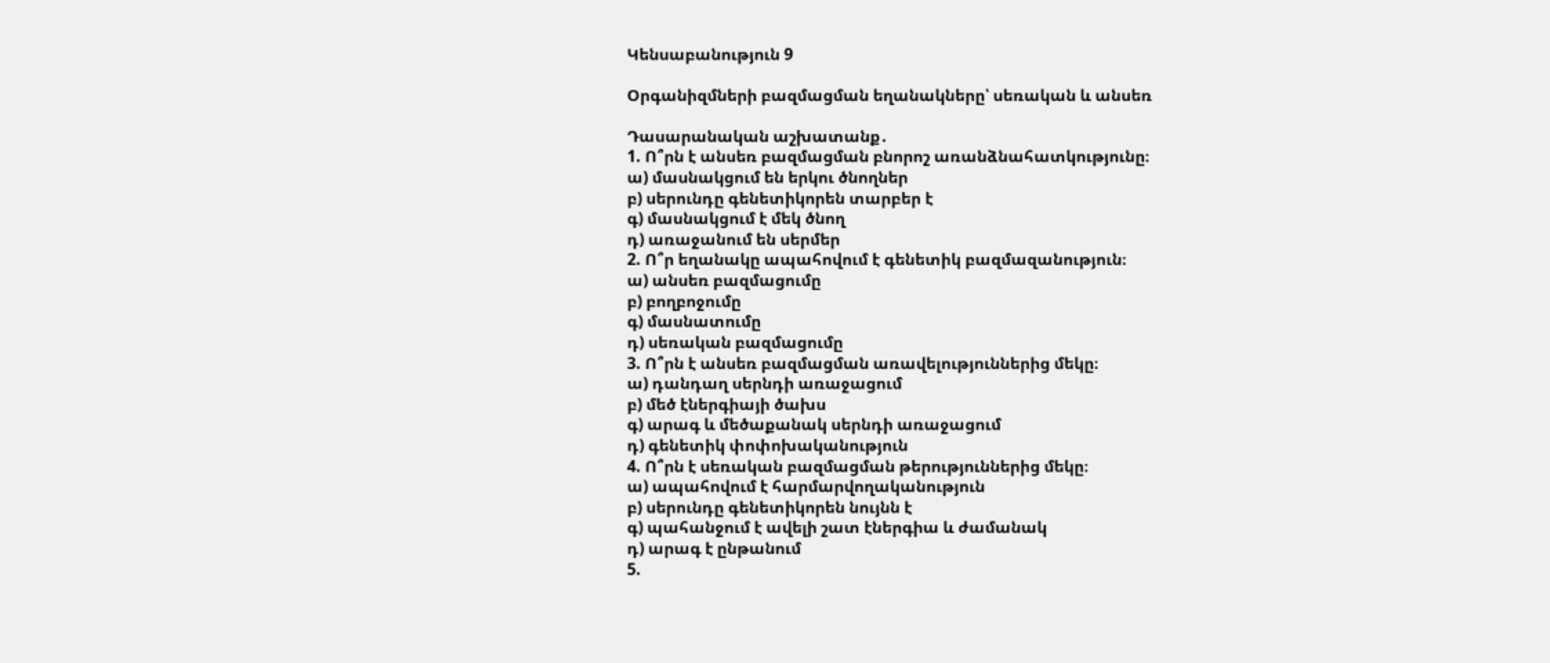Կենսաբանություն 9

Օրգանիզմների բազմացման եղանակները՝ սեռական և անսեռ

Դասարանական աշխատանք․
1. Ո՞րն է անսեռ բազմացման բնորոշ առանձնահատկությունը։
ա) մասնակցում են երկու ծնողներ
բ) սերունդը գենետիկորեն տարբեր է
գ) մասնակցում է մեկ ծնող
դ) առաջանում են սերմեր
2. Ո՞ր եղանակը ապահովում է գենետիկ բազմազանություն։
ա) անսեռ բազմացումը
բ) բողբոջումը
գ) մասնատումը
դ) սեռական բազմացումը
3. Ո՞րն է անսեռ բազմացման առավելություններից մեկը։
ա) դանդաղ սերնդի առաջացում
բ) մեծ էներգիայի ծախս
գ) արագ և մեծաքանակ սերնդի առաջացում
դ) գենետիկ փոփոխականություն
4. Ո՞րն է սեռական բազմացման թերություններից մեկը։
ա) ապահովում է հարմարվողականություն
բ) սերունդը գենետիկորեն նույնն է
գ) պահանջում է ավելի շատ էներգիա և ժամանակ
դ) արագ է ընթանում
5.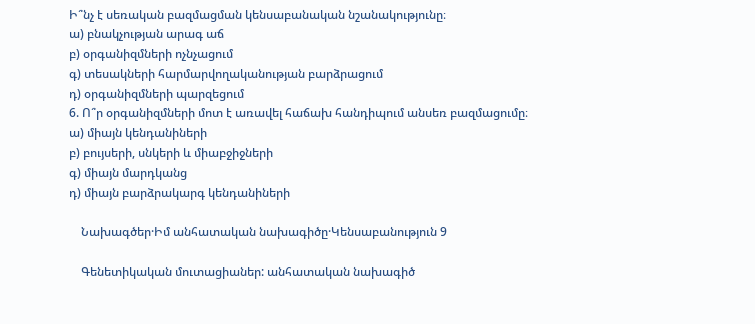Ի՞նչ է սեռական բազմացման կենսաբանական նշանակությունը։
ա) բնակչության արագ աճ
բ) օրգանիզմների ոչնչացում
գ) տեսակների հարմարվողականության բարձրացում
դ) օրգանիզմների պարզեցում
6. Ո՞ր օրգանիզմների մոտ է առավել հաճախ հանդիպում անսեռ բազմացումը։
ա) միայն կենդանիների
բ) բույսերի, սնկերի և միաբջիջների
գ) միայն մարդկանց
դ) միայն բարձրակարգ կենդանիների

    Նախագծեր·Իմ անհատական նախագիծը·Կենսաբանություն 9

    Գենետիկական մուտացիաներ: անհատական նախագիծ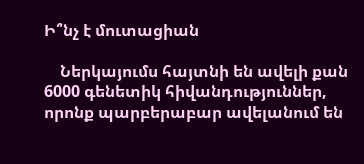Ի՞նչ է մուտացիան

    Ներկայումս հայտնի են ավելի քան 6000 գենետիկ հիվանդություններ, որոնք պարբերաբար ավելանում են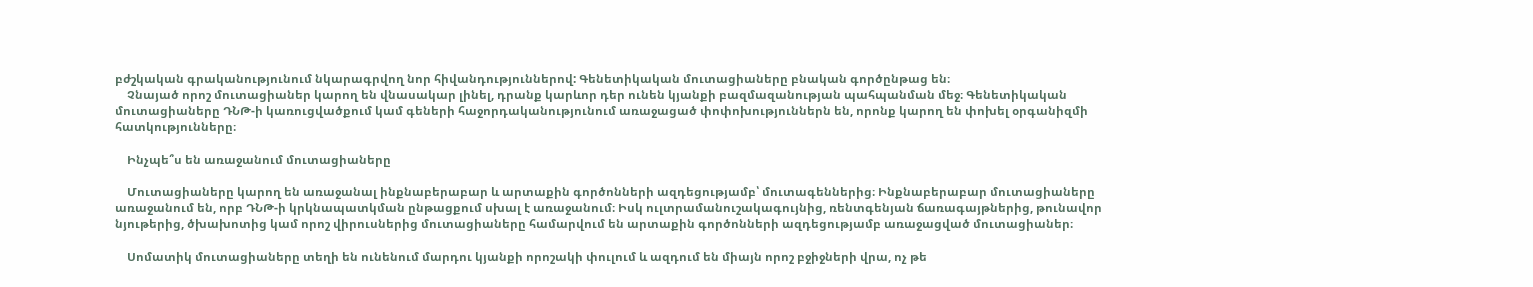բժշկական գրականությունում նկարագրվող նոր հիվանդություններով: Գենետիկական մուտացիաները բնական գործընթաց են։
    Չնայած որոշ մուտացիաներ կարող են վնասակար լինել, դրանք կարևոր դեր ունեն կյանքի բազմազանության պահպանման մեջ։ Գենետիկական մուտացիաները ԴՆԹ-ի կառուցվածքում կամ գեների հաջորդականությունում առաջացած փոփոխություններն են, որոնք կարող են փոխել օրգանիզմի հատկությունները։

    Ինչպե՞ս են առաջանում մուտացիաները

    Մուտացիաները կարող են առաջանալ ինքնաբերաբար և արտաքին գործոնների ազդեցությամբ՝ մուտագեններից։ Ինքնաբերաբար մուտացիաները առաջանում են, որբ ԴՆԹ-ի կրկնապատկման ընթացքում սխալ է առաջանում։ Իսկ ուլտրամանուշակագույնից, ռենտգենյան ճառագայթներից, թունավոր նյութերից, ծխախոտից կամ որոշ վիրուսներից մուտացիաները համարվում են արտաքին գործոնների ազդեցությամբ առաջացված մուտացիաներ։

    Սոմատիկ մուտացիաները տեղի են ունենում մարդու կյանքի որոշակի փուլում և ազդում են միայն որոշ բջիջների վրա, ոչ թե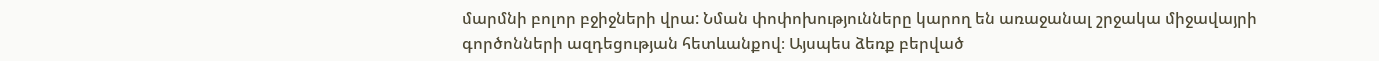մարմնի բոլոր բջիջների վրա: Նման փոփոխությունները կարող են առաջանալ շրջակա միջավայրի գործոնների ազդեցության հետևանքով։ Այսպես ձեռք բերված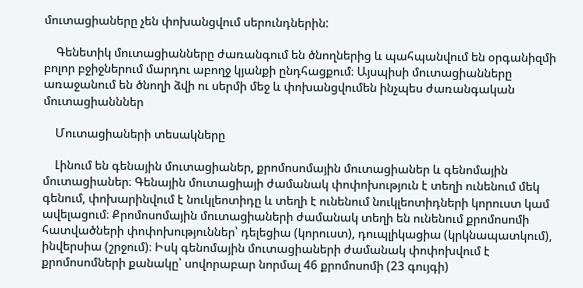մուտացիաները չեն փոխանցվում սերունդներին:

    Գենետիկ մուտացիանները ժառանգում են ծնողներից և պահպանվում են օրգանիզմի բոլոր բջիջներում մարդու աբողջ կյանքի ընդհացքում։ Այսպիսի մուտացիանները առաջանում են ծնողի ձվի ու սերմի մեջ և փոխանցվումեն ինչպես ժառանգական մուտացիանններ

    Մուտացիաների տեսակները

    Լինում են գենային մուտացիաներ, քրոմոսոմային մուտացիաներ և գենոմային մուտացիաներ։ Գենային մուտացիայի ժամանակ փոփոխություն է տեղի ունենում մեկ գենում, փոխարինվում է նուկլեոտիդը և տեղի է ունենում նուկլեոտիդների կորուստ կամ ավելացում։ Քրոմոսոմային մուտացիաների ժամանակ տեղի են ունենում քրոմոսոմի հատվածների փոփոխություններ՝ դելեցիա (կորուստ), դուպլիկացիա (կրկնապատկում), ինվերսիա (շրջում)։ Իսկ գենոմային մուտացիաների ժամանակ փոփոխվում է քրոմոսոմների քանակը՝ սովորաբար նորմալ 46 քրոմոսոմի (23 գույգի)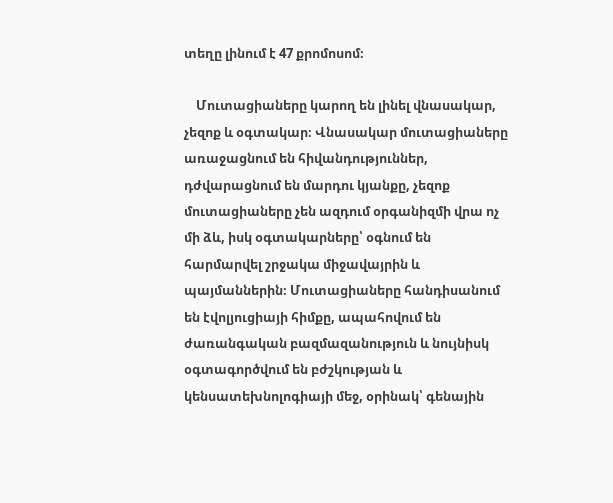տեղը լինում է 47 քրոմոսոմ։

    Մուտացիաները կարող են լինել վնասակար, չեզոք և օգտակար։ Վնասակար մուտացիաները առաջացնում են հիվանդություններ, դժվարացնում են մարդու կյանքը, չեզոք մուտացիաները չեն ազդում օրգանիզմի վրա ոչ մի ձև, իսկ օգտակարները՝ օգնում են հարմարվել շրջակա միջավայրին և պայմաններին։ Մուտացիաները հանդիսանում են էվոլյուցիայի հիմքը, ապահովում են ժառանգական բազմազանություն և նույնիսկ օգտագործվում են բժշկության և կենսատեխնոլոգիայի մեջ, օրինակ՝ գենային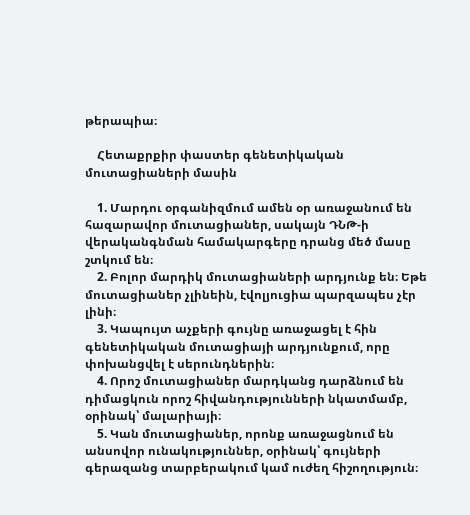թերապիա։

    Հետաքրքիր փաստեր գենետիկական մուտացիաների մասին

    1. Մարդու օրգանիզմում ամեն օր առաջանում են հազարավոր մուտացիաներ, սակայն ԴՆԹ-ի վերականգնման համակարգերը դրանց մեծ մասը շտկում են։
    2. Բոլոր մարդիկ մուտացիաների արդյունք են։ Եթե մուտացիաներ չլինեին, էվոլյուցիա պարզապես չէր լինի։
    3. Կապույտ աչքերի գույնը առաջացել է հին գենետիկական մուտացիայի արդյունքում, որը փոխանցվել է սերունդներին։
    4. Որոշ մուտացիաներ մարդկանց դարձնում են դիմացկուն որոշ հիվանդությունների նկատմամբ, օրինակ՝ մալարիայի։
    5. Կան մուտացիաներ, որոնք առաջացնում են անսովոր ունակություններ, օրինակ՝ գույների գերազանց տարբերակում կամ ուժեղ հիշողություն։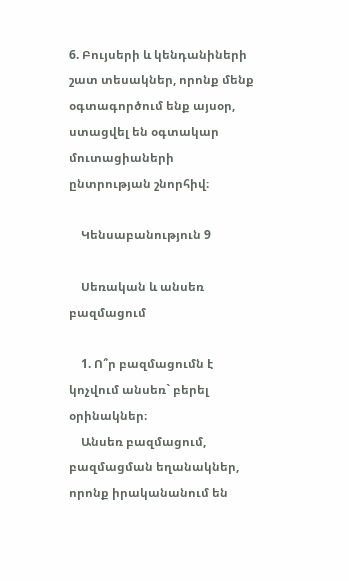6. Բույսերի և կենդանիների շատ տեսակներ, որոնք մենք օգտագործում ենք այսօր, ստացվել են օգտակար մուտացիաների ընտրության շնորհիվ։

    Կենսաբանություն 9

    Սեռական և անսեռ բազմացում

    1. Ո՞ր բազմացումն է կոչվում անսեռ` բերել օրինակներ։
    Անսեռ բազմացում, բազմացման եղանակներ, որոնք իրականանում են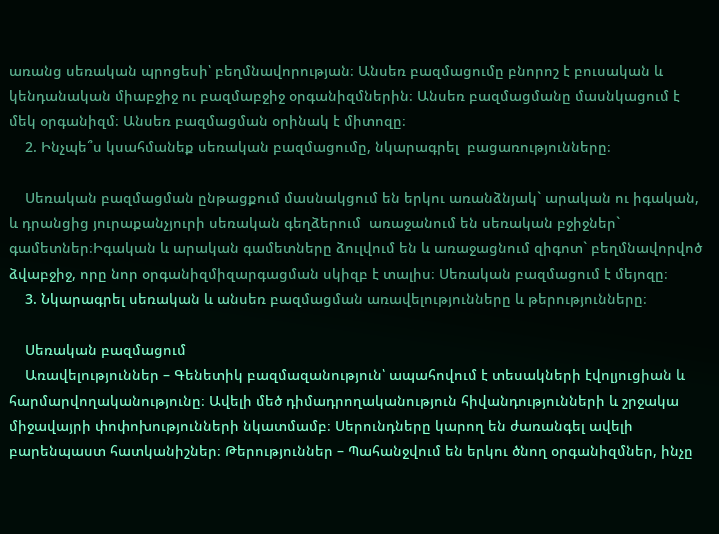առանց սեռական պրոցեսի՝ բեղմնավորության։ Անսեռ բազմացումը բնորոշ է բուսական և կենդանական միաբջիջ ու բազմաբջիջ օրգանիզմներին։ Անսեռ բազմացմանը մասնկացում է մեկ օրգանիզմ։ Անսեռ բազմացման օրինակ է միտոզը։
    2. Ինչպե՞ս կսահմանեք սեռական բազմացումը, նկարագրել  բացառությունները։

    Սեռական բազմացման ընթացքում մասնակցում են երկու առանձնյակ` արական ու իգական, և դրանցից յուրաքանչյուրի սեռական գեղձերում  առաջանում են սեռական բջիջներ` գամետներ։Իգական և արական գամետները ձուլվում են և առաջացնում զիգոտ` բեղմնավորվոծ ձվաբջիջ, որը նոր օրգանիզմիզարգացման սկիզբ է տալիս։ Սեռական բազմացում է մեյոզը։
    3. Նկարագրել սեռական և անսեռ բազմացման առավելությունները և թերությունները։

    Սեռական բազմացում
    Առավելություններ – Գենետիկ բազմազանություն՝ ապահովում է տեսակների էվոլյուցիան և հարմարվողականությունը։ Ավելի մեծ դիմադրողականություն հիվանդությունների և շրջակա միջավայրի փոփոխությունների նկատմամբ։ Սերունդները կարող են ժառանգել ավելի բարենպաստ հատկանիշներ։ Թերություններ – Պահանջվում են երկու ծնող օրգանիզմներ, ինչը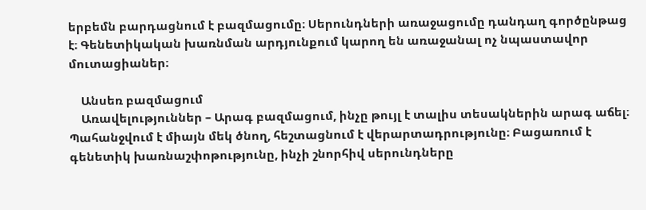երբեմն բարդացնում է բազմացումը։ Սերունդների առաջացումը դանդաղ գործընթաց է։ Գենետիկական խառնման արդյունքում կարող են առաջանալ ոչ նպաստավոր մուտացիաներ։

    Անսեռ բազմացում
    Առավելություններ – Արագ բազմացում, ինչը թույլ է տալիս տեսակներին արագ աճել։ Պահանջվում է միայն մեկ ծնող, հեշտացնում է վերարտադրությունը։ Բացառում է գենետիկ խառնաշփոթությունը, ինչի շնորհիվ սերունդները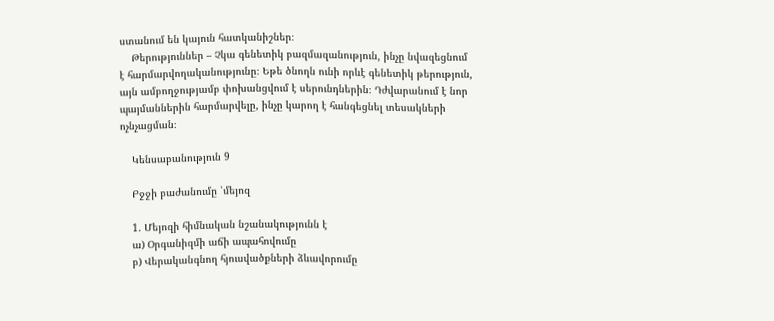ստանում են կայուն հատկանիշներ։
    Թերություններ – Չկա գենետիկ բազմազանություն, ինչը նվազեցնում է հարմարվողականությունը։ Եթե ծնողն ունի որևէ գենետիկ թերություն, այն ամբողջությամբ փոխանցվում է սերունդներին։ Դժվարանում է նոր պայմաններին հարմարվելը, ինչը կարող է հանգեցնել տեսակների ոչնչացման։

    Կենսաբանություն 9

    Բջջի բաժանումը ՝մեյոզ

    1. Մեյոզի հիմնական նշանակությունն է
    ա) Օրգանիզմի աճի ապահովումը
    բ) Վերականգնող հյուսվածքների ձևավորումը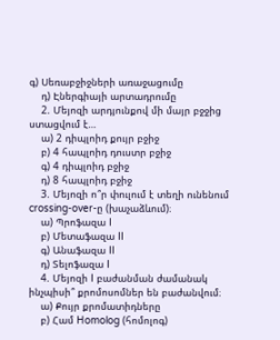գ) Սեռաբջիջների առաջացումը
    դ) Էներգիայի արտադրումը
    2. Մեյոզի արդյունքով մի մայր բջջից ստացվում է…
    ա) 2 դիպլոիդ քույր բջիջ
    բ) 4 հապլոիդ դուստր բջիջ
    գ) 4 դիպլոիդ բջիջ
    դ) 8 հապլոիդ բջիջ
    3. Մեյոզի ո՞ր փուլում է տեղի ունենում crossing-over-ը (խաչաձևում)։
    ա) Պրոֆազա I
    բ) Մետաֆազա II
    գ) Անաֆազա II
    դ) Տելոֆազա I
    4. Մեյոզի I բաժանման ժամանակ ինչպիսի՞ քրոմոսոմներ են բաժանվում։
    ա) Քույր քրոմատիդները
    բ) Համ Homolog (հոմոլոգ)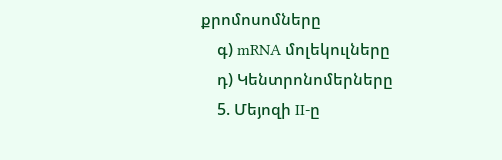քրոմոսոմները
    գ) mRNA մոլեկուլները
    դ) Կենտրոնոմերները
    5. Մեյոզի II-ը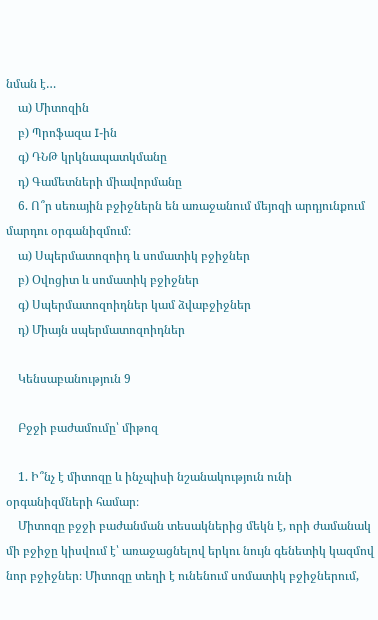նման է…
    ա) Միտոզին
    բ) Պրոֆազա I-ին
    գ) ԴՆԹ կրկնապատկմանը
    դ) Գամետների միավորմանը
    6. Ո՞ր սեռային բջիջներն են առաջանում մեյոզի արդյունքում մարդու օրգանիզմում։
    ա) Սպերմատոզոիդ և սոմատիկ բջիջներ
    բ) Օվոցիտ և սոմատիկ բջիջներ
    գ) Սպերմատոզոիդներ կամ ձվաբջիջներ
    դ) Միայն սպերմատոզոիդներ

    Կենսաբանություն 9

    Բջջի բաժամումը՝ միթոզ

    1. Ի՞նչ է միտոզը և ինչպիսի նշանակություն ունի օրգանիզմների համար։
    Միտոզը բջջի բաժանման տեսակներից մեկն է, որի ժամանակ մի բջիջը կիսվում է՝ առաջացնելով երկու նույն գենետիկ կազմով նոր բջիջներ։ Միտոզը տեղի է ունենում սոմատիկ բջիջներում,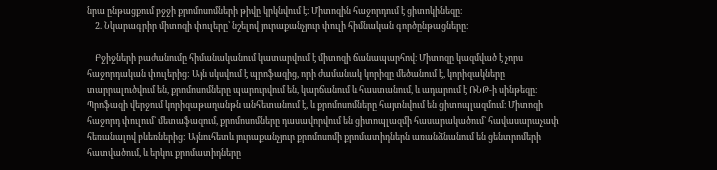նրա ընթացքում բջջի քրոմոսոմների թիվը կրկնվում է։ Միտոզին հաջորդում է ցիտոկինեզը։
    2. Նկարագրիր միտոզի փուլերը՝ նշելով յուրաքանչյուր փուլի հիմնական գործընթացները։

    Բջիջների բաժանումը հիմանականում կատարվում է միտոզի ճանապարհով։ Միտոզը կազմված է չորս հաջորդական փուլերից: Այն սկսվում է պրոֆազից, որի ժամանակ կորիզը մեծանում է, կորիզակները տարրալուծվում են, քրոմոսոմները պարուրվում են, կարճանում և հաստանում, և ադարում է ՌՆԹ-ի սինթեզը։ Պրոֆազի վերջում կորիզաթաղանթն անհետանում է, և քրոմոսոմները հայտնվում են ցիտոպլազմում։ Միտոզի հաջորդ փուլում` մետաֆազում, քրոմոսոմները դասավորվում են ցիտոպլազմի հասարակածում` հավասարաչափ հեռանալով բևեռներից: Այնուհետև յուրաքանչյուր քրոմոսոմի քրոմատիդներն առանձնանում են ցենտրոմերի հատվածում, և երկու քրոմատիդները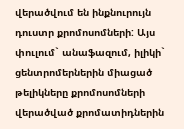վերածվում են ինքնուրույն դուստր քրոմոսոմների: Այս փուլում` անաֆազում, իլիկի` ցենտրոմերներին միացած թելիկները քրոմոսոմների վերածված քրոմատիդներին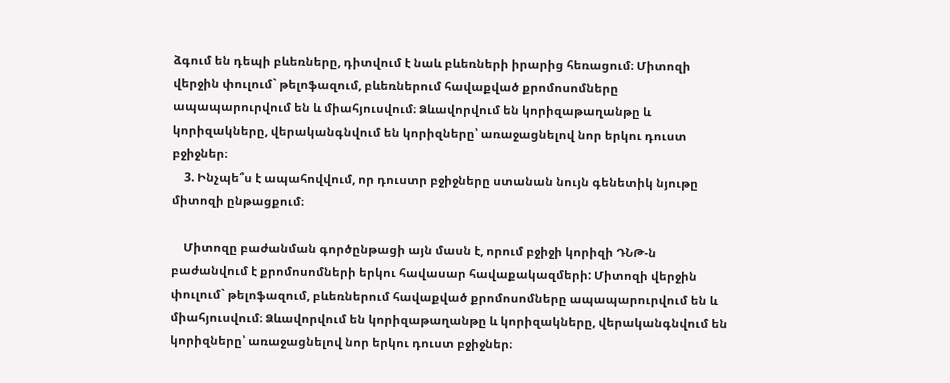ձգում են դեպի բևեռները, դիտվում է նաև բևեռների իրարից հեռացում։ Միտոզի վերջին փուլում` թելոֆազում, բևեռներում հավաքված քրոմոսոմները ապապարուրվում են և միահյուսվում։ Ձևավորվում են կորիզաթաղանթը և կորիզակները, վերականգնվում են կորիզները՝ առաջացնելով նոր երկու դուստ բջիջներ։
    3. Ինչպե՞ս է ապահովվում, որ դուստր բջիջները ստանան նույն գենետիկ նյութը միտոզի ընթացքում։

    Միտոզը բաժանման գործընթացի այն մասն է, որում բջիջի կորիզի ԴՆԹ-ն բաժանվում է քրոմոսոմների երկու հավասար հավաքակազմերի: Միտոզի վերջին փուլում` թելոֆազում, բևեռներում հավաքված քրոմոսոմները ապապարուրվում են և միահյուսվում։ Ձևավորվում են կորիզաթաղանթը և կորիզակները, վերականգնվում են կորիզները՝ առաջացնելով նոր երկու դուստ բջիջներ։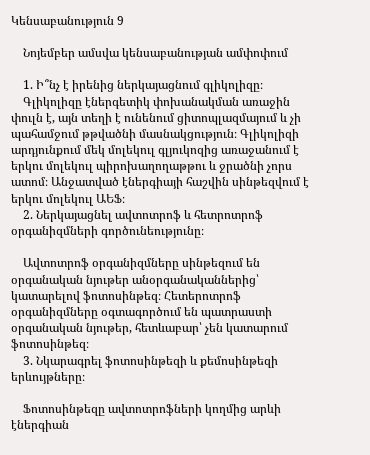Կենսաբանություն 9

    Նոյեմբեր ամսվա կենսաբանության ամփոփում

    1. Ի՞նչ է իրենից ներկայացնում գլիկոլիզը։
    Գլիկոլիզը էներգետիկ փոխանակման առաջին փուլն է, այն տեղի է ունենում ցիտոպլազմայում և չի պահամջում թթվածնի մասնակցություն։ Գլիկոլիզի արդյունքում մեկ մոլեկուլ գլյուկոզից առաջանում է երկու մոլեկուլ պիրոխաղողաթթու և ջրածնի չորս ատոմ։ Անջատված էներգիայի հաշվին սինթեզվում է երկու մոլեկուլ ԱԵՖ։
    2. Ներկայացնել ավտոտրոֆ և հետրոտրոֆ օրգանիզմների գործունեությունը։

    Ավտոտրոֆ օրգանիզմները սինթեզում են օրգանական նյութեր անօրգանականներից՝ կատարելով ֆոտոսինթեզ։ Հետերոտրոֆ օրգանիզմները օգտագործում են պատրաստի օրգանական նյութեր, հետևաբար՝ չեն կատարում ֆոտոսինթեզ։
    3. Նկարագրել ֆոտոսինթեզի և քեմոսինթեզի երևույթները։

    Ֆոտոսինթեզը ավտոտրոֆների կողմից արևի էներգիան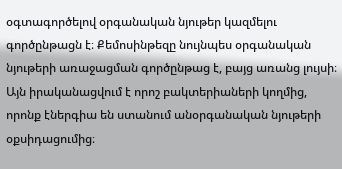օգտագործելով օրգանական նյութեր կազմելու գործընթացն է։ Քեմոսինթեզը նույնպես օրգանական նյութերի առաջացման գործընթաց է, բայց առանց լույսի։ Այն իրականացվում է որոշ բակտերիաների կողմից, որոնք էներգիա են ստանում անօրգանական նյութերի օքսիդացումից։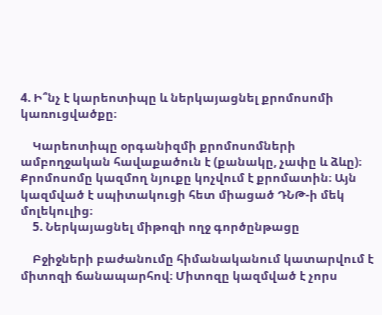4. Ի՞նչ է կարեոտիպը և ներկայացնել քրոմոսոմի կառուցվածքը։

    Կարեոտիպը օրգանիզմի քրոմոսոմների ամբողջական հավաքածուն է (քանակը, չափը և ձևը)։ Քրոմոսոմը կազմող նյուքը կոչվում է քրոմատին։ Այն կազմված է սպիտակուցի հետ միացած ԴՆԹ-ի մեկ մոլեկուլից։
    5. Ներկայացնել միթոզի ողջ գործընթացը

    Բջիջների բաժանումը հիմանականում կատարվում է միտոզի ճանապարհով։ Միտոզը կազմված է չորս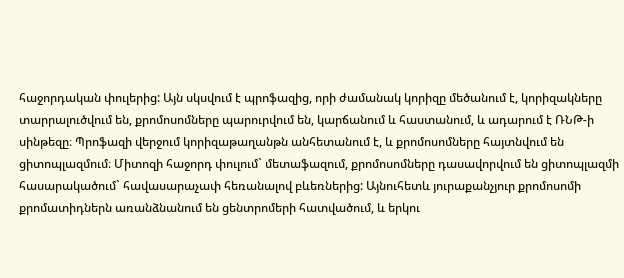հաջորդական փուլերից: Այն սկսվում է պրոֆազից, որի ժամանակ կորիզը մեծանում է, կորիզակները տարրալուծվում են, քրոմոսոմները պարուրվում են, կարճանում և հաստանում, և ադարում է ՌՆԹ-ի սինթեզը։ Պրոֆազի վերջում կորիզաթաղանթն անհետանում է, և քրոմոսոմները հայտնվում են ցիտոպլազմում։ Միտոզի հաջորդ փուլում` մետաֆազում, քրոմոսոմները դասավորվում են ցիտոպլազմի հասարակածում` հավասարաչափ հեռանալով բևեռներից: Այնուհետև յուրաքանչյուր քրոմոսոմի քրոմատիդներն առանձնանում են ցենտրոմերի հատվածում, և երկու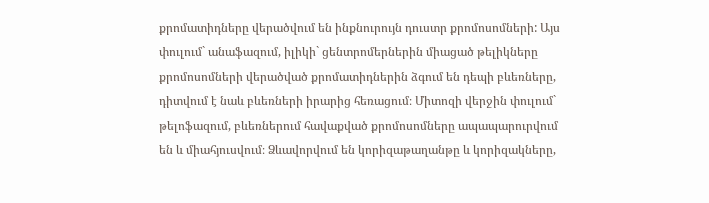քրոմատիդները վերածվում են ինքնուրույն դուստր քրոմոսոմների: Այս փուլում` անաֆազում, իլիկի` ցենտրոմերներին միացած թելիկները քրոմոսոմների վերածված քրոմատիդներին ձգում են դեպի բևեռները, դիտվում է նաև բևեռների իրարից հեռացում։ Միտոզի վերջին փուլում` թելոֆազում, բևեռներում հավաքված քրոմոսոմները ապապարուրվում են և միահյուսվում։ Ձևավորվում են կորիզաթաղանթը և կորիզակները,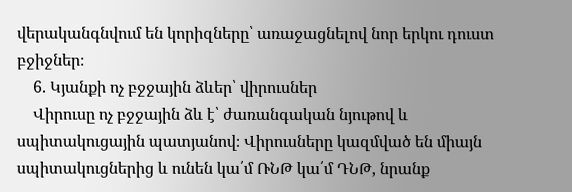վերականգնվում են կորիզները՝ առաջացնելով նոր երկու դուստ բջիջներ։
    6. Կյանքի ոչ բջջային ձևեր՝ վիրուսներ
    Վիրուսը ոչ բջջային ձև է՝ ժառանգական նյութով և սպիտակուցային պատյանով։ Վիրուսները կազմված են միայն սպիտակուցներից և ունեն կա՛մ ՌՆԹ կա՛մ ԴՆԹ, նրանք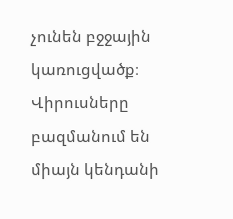չունեն բջջային կառուցվածք։ Վիրուսները բազմանում են միայն կենդանի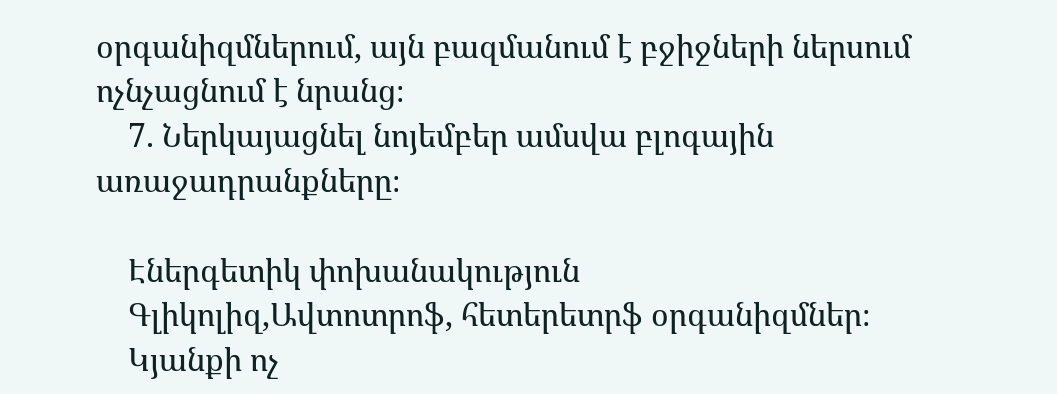օրգանիզմներում, այն բազմանում է բջիջների ներսում ոչնչացնում է նրանց։
    7. Ներկայացնել նոյեմբեր ամսվա բլոգային առաջադրանքները։

    Էներգետիկ փոխանակություն
    Գլիկոլիզ,Ավտոտրոֆ, հետերետրֆ օրգանիզմներ։
    Կյանքի ոչ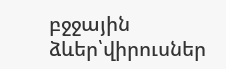բջջային ձևեր՝վիրուսներ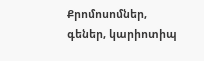Քրոմոսոմներ, գեներ, կարիոտիպ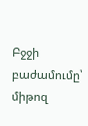Բջջի բաժամումը՝ միթոզ